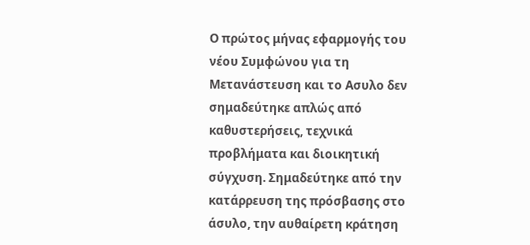Ο πρώτος μήνας εφαρμογής του νέου Συμφώνου για τη Μετανάστευση και το Ασυλο δεν σημαδεύτηκε απλώς από καθυστερήσεις, τεχνικά προβλήματα και διοικητική σύγχυση. Σημαδεύτηκε από την κατάρρευση της πρόσβασης στο άσυλο, την αυθαίρετη κράτηση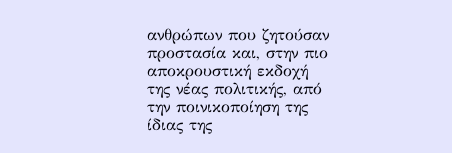ανθρώπων που ζητούσαν προστασία και, στην πιο αποκρουστική εκδοχή της νέας πολιτικής, από την ποινικοποίηση της ίδιας της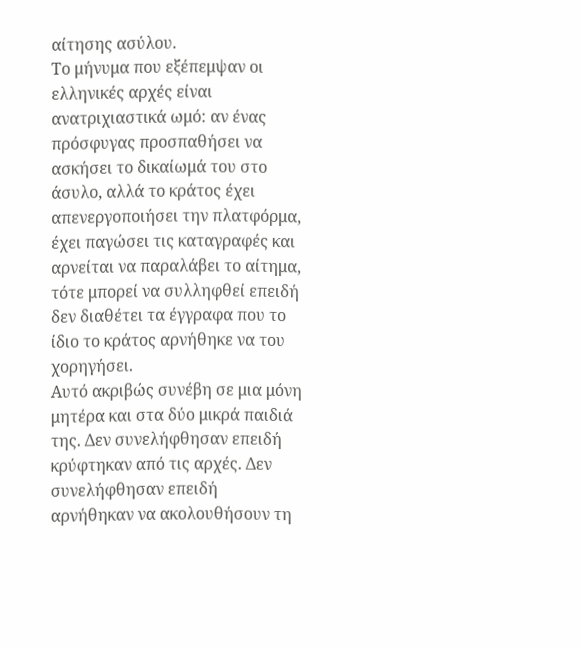αίτησης ασύλου.
Το μήνυμα που εξέπεμψαν οι ελληνικές αρχές είναι ανατριχιαστικά ωμό: αν ένας πρόσφυγας προσπαθήσει να ασκήσει το δικαίωμά του στο άσυλο, αλλά το κράτος έχει απενεργοποιήσει την πλατφόρμα, έχει παγώσει τις καταγραφές και αρνείται να παραλάβει το αίτημα, τότε μπορεί να συλληφθεί επειδή δεν διαθέτει τα έγγραφα που το ίδιο το κράτος αρνήθηκε να του χορηγήσει.
Αυτό ακριβώς συνέβη σε μια μόνη μητέρα και στα δύο μικρά παιδιά της. Δεν συνελήφθησαν επειδή κρύφτηκαν από τις αρχές. Δεν συνελήφθησαν επειδή αρνήθηκαν να ακολουθήσουν τη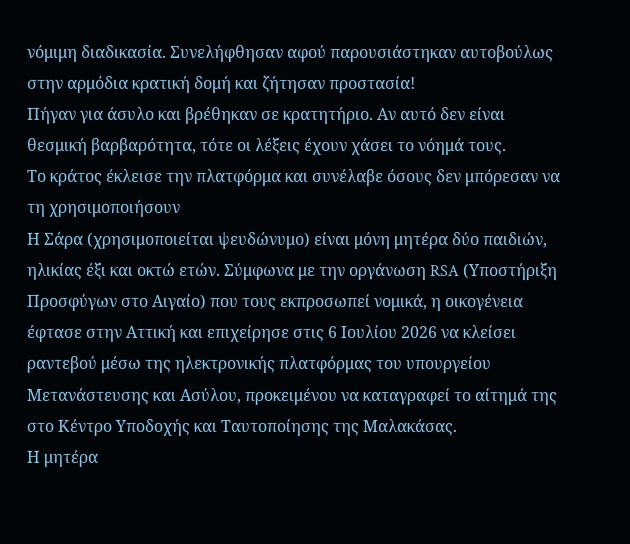νόμιμη διαδικασία. Συνελήφθησαν αφού παρουσιάστηκαν αυτοβούλως στην αρμόδια κρατική δομή και ζήτησαν προστασία!
Πήγαν για άσυλο και βρέθηκαν σε κρατητήριο. Αν αυτό δεν είναι θεσμική βαρβαρότητα, τότε οι λέξεις έχουν χάσει το νόημά τους.
Το κράτος έκλεισε την πλατφόρμα και συνέλαβε όσους δεν μπόρεσαν να τη χρησιμοποιήσουν
Η Σάρα (χρησιμοποιείται ψευδώνυμο) είναι μόνη μητέρα δύο παιδιών, ηλικίας έξι και οκτώ ετών. Σύμφωνα με την οργάνωση RSA (Υποστήριξη Προσφύγων στο Αιγαίο) που τους εκπροσωπεί νομικά, η οικογένεια έφτασε στην Αττική και επιχείρησε στις 6 Ιουλίου 2026 να κλείσει ραντεβού μέσω της ηλεκτρονικής πλατφόρμας του υπουργείου Μετανάστευσης και Ασύλου, προκειμένου να καταγραφεί το αίτημά της στο Κέντρο Υποδοχής και Ταυτοποίησης της Μαλακάσας.
Η μητέρα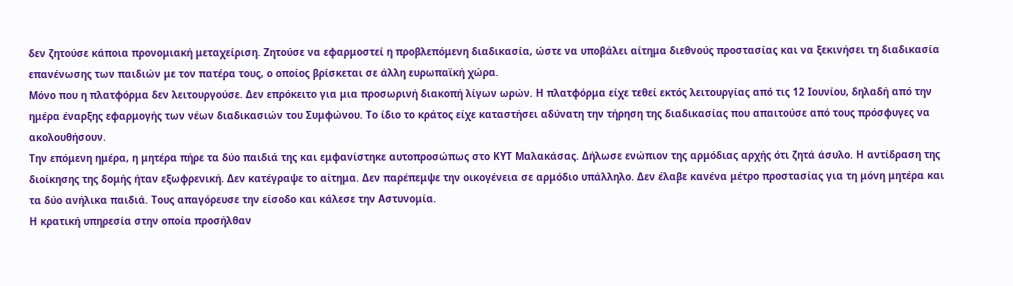δεν ζητούσε κάποια προνομιακή μεταχείριση. Ζητούσε να εφαρμοστεί η προβλεπόμενη διαδικασία, ώστε να υποβάλει αίτημα διεθνούς προστασίας και να ξεκινήσει τη διαδικασία επανένωσης των παιδιών με τον πατέρα τους, ο οποίος βρίσκεται σε άλλη ευρωπαϊκή χώρα.
Μόνο που η πλατφόρμα δεν λειτουργούσε. Δεν επρόκειτο για μια προσωρινή διακοπή λίγων ωρών. Η πλατφόρμα είχε τεθεί εκτός λειτουργίας από τις 12 Ιουνίου, δηλαδή από την ημέρα έναρξης εφαρμογής των νέων διαδικασιών του Συμφώνου. Το ίδιο το κράτος είχε καταστήσει αδύνατη την τήρηση της διαδικασίας που απαιτούσε από τους πρόσφυγες να ακολουθήσουν.
Την επόμενη ημέρα, η μητέρα πήρε τα δύο παιδιά της και εμφανίστηκε αυτοπροσώπως στο ΚΥΤ Μαλακάσας. Δήλωσε ενώπιον της αρμόδιας αρχής ότι ζητά άσυλο. Η αντίδραση της διοίκησης της δομής ήταν εξωφρενική. Δεν κατέγραψε το αίτημα. Δεν παρέπεμψε την οικογένεια σε αρμόδιο υπάλληλο. Δεν έλαβε κανένα μέτρο προστασίας για τη μόνη μητέρα και τα δύο ανήλικα παιδιά. Τους απαγόρευσε την είσοδο και κάλεσε την Αστυνομία.
Η κρατική υπηρεσία στην οποία προσήλθαν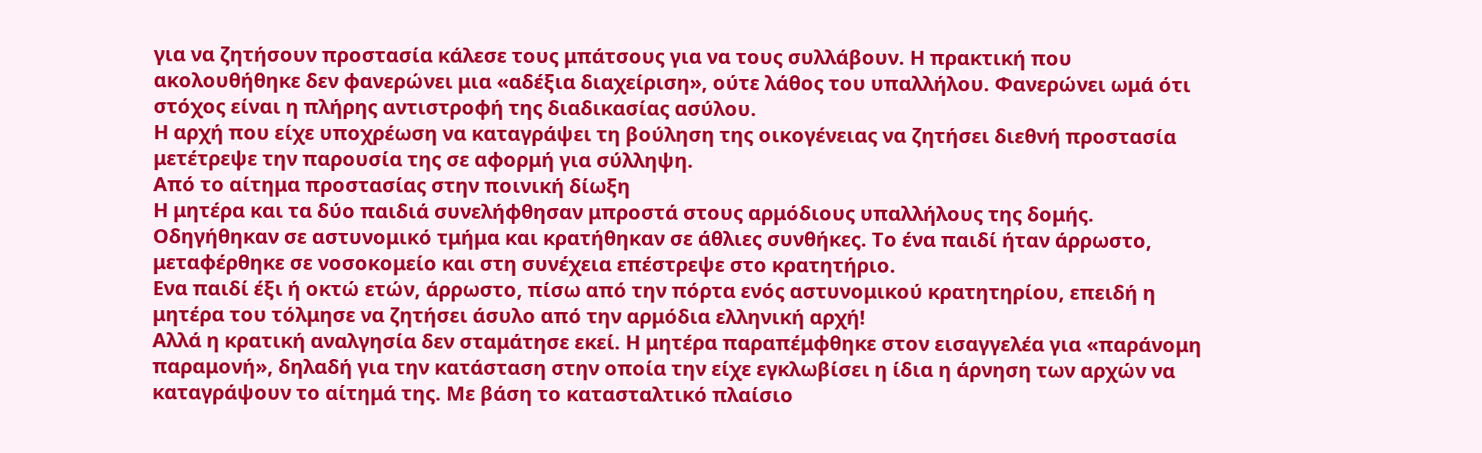για να ζητήσουν προστασία κάλεσε τους μπάτσους για να τους συλλάβουν. Η πρακτική που ακολουθήθηκε δεν φανερώνει μια «αδέξια διαχείριση», ούτε λάθος του υπαλλήλου. Φανερώνει ωμά ότι στόχος είναι η πλήρης αντιστροφή της διαδικασίας ασύλου.
Η αρχή που είχε υποχρέωση να καταγράψει τη βούληση της οικογένειας να ζητήσει διεθνή προστασία μετέτρεψε την παρουσία της σε αφορμή για σύλληψη.
Από το αίτημα προστασίας στην ποινική δίωξη
Η μητέρα και τα δύο παιδιά συνελήφθησαν μπροστά στους αρμόδιους υπαλλήλους της δομής. Οδηγήθηκαν σε αστυνομικό τμήμα και κρατήθηκαν σε άθλιες συνθήκες. Το ένα παιδί ήταν άρρωστο, μεταφέρθηκε σε νοσοκομείο και στη συνέχεια επέστρεψε στο κρατητήριο.
Eνα παιδί έξι ή οκτώ ετών, άρρωστο, πίσω από την πόρτα ενός αστυνομικού κρατητηρίου, επειδή η μητέρα του τόλμησε να ζητήσει άσυλο από την αρμόδια ελληνική αρχή!
Αλλά η κρατική αναλγησία δεν σταμάτησε εκεί. Η μητέρα παραπέμφθηκε στον εισαγγελέα για «παράνομη παραμονή», δηλαδή για την κατάσταση στην οποία την είχε εγκλωβίσει η ίδια η άρνηση των αρχών να καταγράψουν το αίτημά της. Με βάση το κατασταλτικό πλαίσιο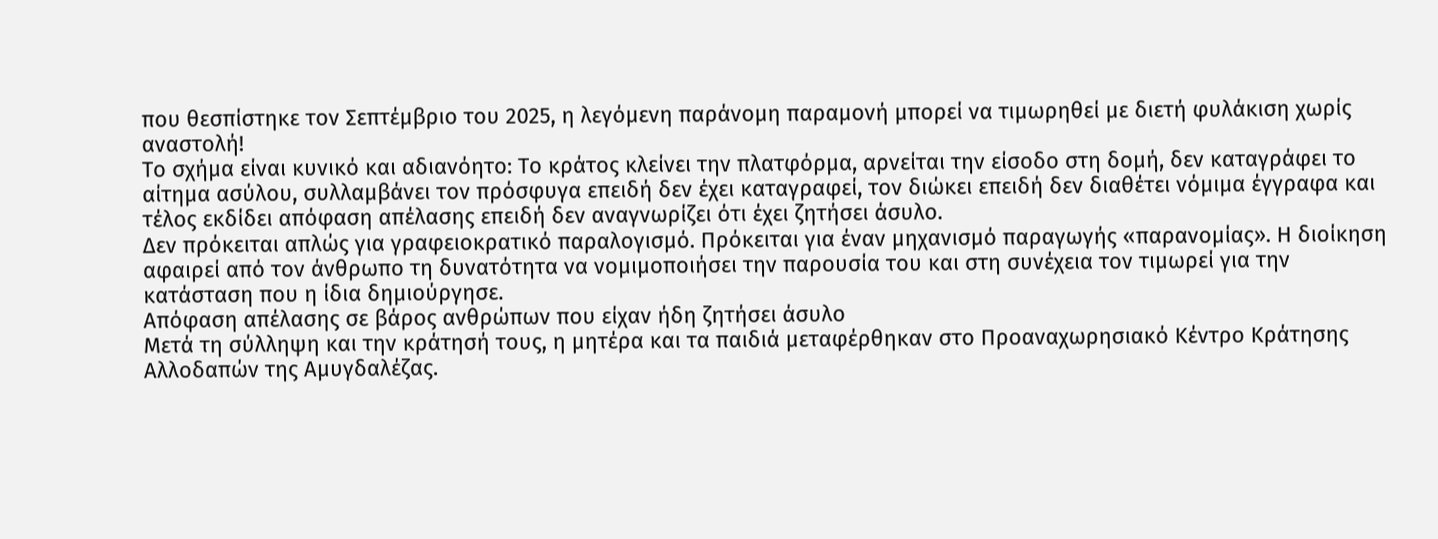που θεσπίστηκε τον Σεπτέμβριο του 2025, η λεγόμενη παράνομη παραμονή μπορεί να τιμωρηθεί με διετή φυλάκιση χωρίς αναστολή!
Το σχήμα είναι κυνικό και αδιανόητο: Το κράτος κλείνει την πλατφόρμα, αρνείται την είσοδο στη δομή, δεν καταγράφει το αίτημα ασύλου, συλλαμβάνει τον πρόσφυγα επειδή δεν έχει καταγραφεί, τον διώκει επειδή δεν διαθέτει νόμιμα έγγραφα και τέλος εκδίδει απόφαση απέλασης επειδή δεν αναγνωρίζει ότι έχει ζητήσει άσυλο.
Δεν πρόκειται απλώς για γραφειοκρατικό παραλογισμό. Πρόκειται για έναν μηχανισμό παραγωγής «παρανομίας». Η διοίκηση αφαιρεί από τον άνθρωπο τη δυνατότητα να νομιμοποιήσει την παρουσία του και στη συνέχεια τον τιμωρεί για την κατάσταση που η ίδια δημιούργησε.
Απόφαση απέλασης σε βάρος ανθρώπων που είχαν ήδη ζητήσει άσυλο
Μετά τη σύλληψη και την κράτησή τους, η μητέρα και τα παιδιά μεταφέρθηκαν στο Προαναχωρησιακό Κέντρο Κράτησης Αλλοδαπών της Αμυγδαλέζας.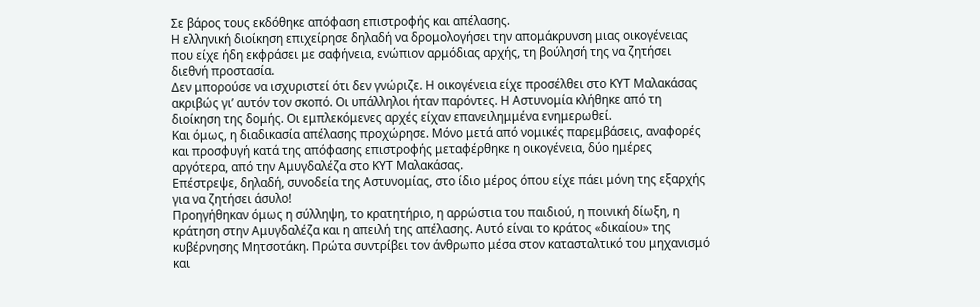Σε βάρος τους εκδόθηκε απόφαση επιστροφής και απέλασης.
Η ελληνική διοίκηση επιχείρησε δηλαδή να δρομολογήσει την απομάκρυνση μιας οικογένειας που είχε ήδη εκφράσει με σαφήνεια, ενώπιον αρμόδιας αρχής, τη βούλησή της να ζητήσει διεθνή προστασία.
Δεν μπορούσε να ισχυριστεί ότι δεν γνώριζε. Η οικογένεια είχε προσέλθει στο ΚΥΤ Μαλακάσας ακριβώς γι’ αυτόν τον σκοπό. Οι υπάλληλοι ήταν παρόντες. Η Αστυνομία κλήθηκε από τη διοίκηση της δομής. Οι εμπλεκόμενες αρχές είχαν επανειλημμένα ενημερωθεί.
Και όμως, η διαδικασία απέλασης προχώρησε. Μόνο μετά από νομικές παρεμβάσεις, αναφορές και προσφυγή κατά της απόφασης επιστροφής μεταφέρθηκε η οικογένεια, δύο ημέρες αργότερα, από την Αμυγδαλέζα στο ΚΥΤ Μαλακάσας.
Επέστρεψε, δηλαδή, συνοδεία της Αστυνομίας, στο ίδιο μέρος όπου είχε πάει μόνη της εξαρχής για να ζητήσει άσυλο!
Προηγήθηκαν όμως η σύλληψη, το κρατητήριο, η αρρώστια του παιδιού, η ποινική δίωξη, η κράτηση στην Αμυγδαλέζα και η απειλή της απέλασης. Αυτό είναι το κράτος «δικαίου» της κυβέρνησης Μητσοτάκη. Πρώτα συντρίβει τον άνθρωπο μέσα στον κατασταλτικό του μηχανισμό και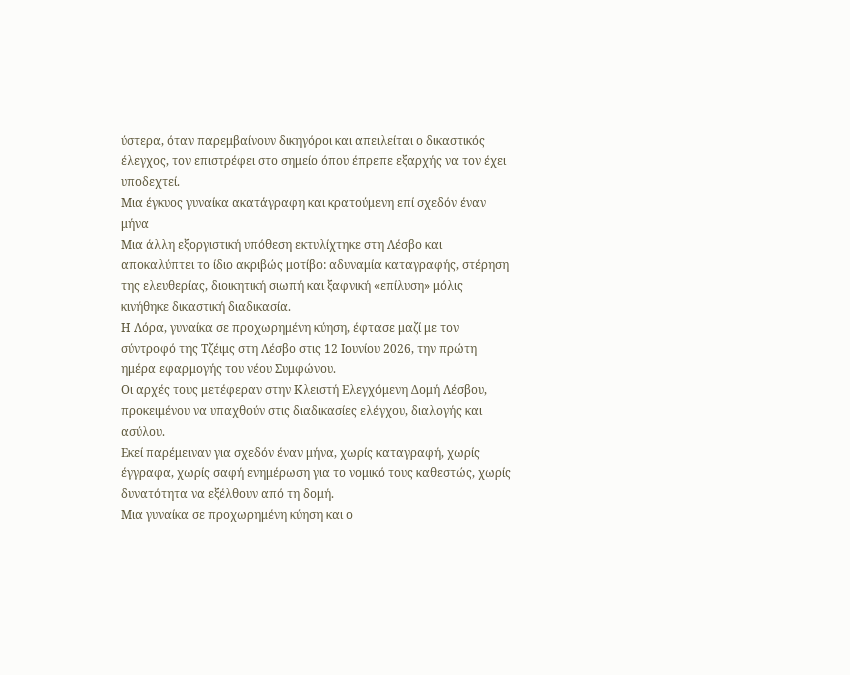ύστερα, όταν παρεμβαίνουν δικηγόροι και απειλείται ο δικαστικός έλεγχος, τον επιστρέφει στο σημείο όπου έπρεπε εξαρχής να τον έχει υποδεχτεί.
Μια έγκυος γυναίκα ακατάγραφη και κρατούμενη επί σχεδόν έναν μήνα
Μια άλλη εξοργιστική υπόθεση εκτυλίχτηκε στη Λέσβο και αποκαλύπτει το ίδιο ακριβώς μοτίβο: αδυναμία καταγραφής, στέρηση της ελευθερίας, διοικητική σιωπή και ξαφνική «επίλυση» μόλις κινήθηκε δικαστική διαδικασία.
Η Λόρα, γυναίκα σε προχωρημένη κύηση, έφτασε μαζί με τον σύντροφό της Τζέιμς στη Λέσβο στις 12 Ιουνίου 2026, την πρώτη ημέρα εφαρμογής του νέου Συμφώνου.
Οι αρχές τους μετέφεραν στην Κλειστή Ελεγχόμενη Δομή Λέσβου, προκειμένου να υπαχθούν στις διαδικασίες ελέγχου, διαλογής και ασύλου.
Εκεί παρέμειναν για σχεδόν έναν μήνα, χωρίς καταγραφή, χωρίς έγγραφα, χωρίς σαφή ενημέρωση για το νομικό τους καθεστώς, χωρίς δυνατότητα να εξέλθουν από τη δομή.
Μια γυναίκα σε προχωρημένη κύηση και ο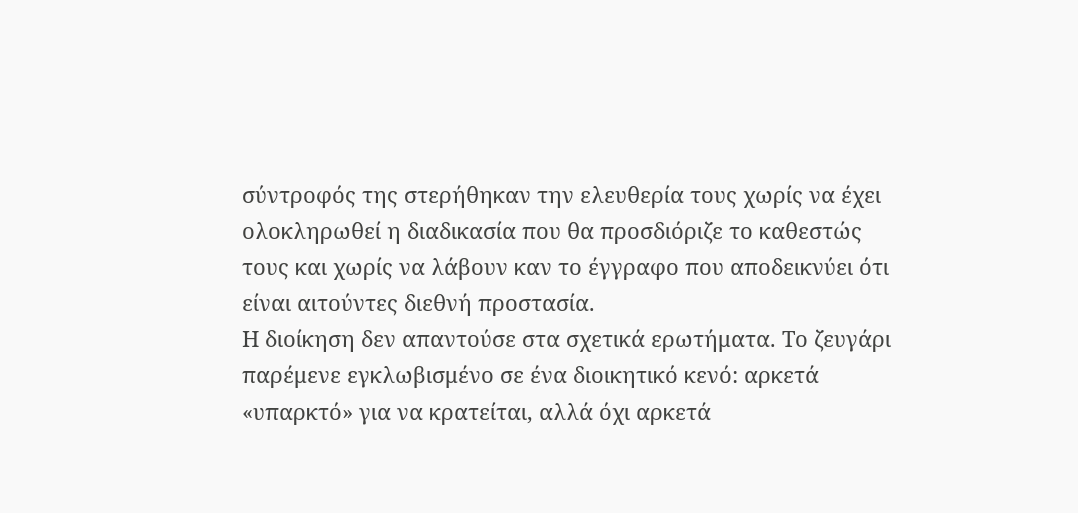σύντροφός της στερήθηκαν την ελευθερία τους χωρίς να έχει ολοκληρωθεί η διαδικασία που θα προσδιόριζε το καθεστώς τους και χωρίς να λάβουν καν το έγγραφο που αποδεικνύει ότι είναι αιτούντες διεθνή προστασία.
Η διοίκηση δεν απαντούσε στα σχετικά ερωτήματα. Το ζευγάρι παρέμενε εγκλωβισμένο σε ένα διοικητικό κενό: αρκετά «υπαρκτό» για να κρατείται, αλλά όχι αρκετά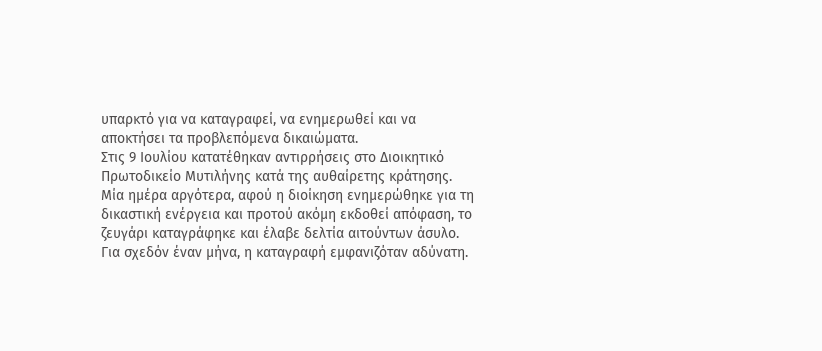υπαρκτό για να καταγραφεί, να ενημερωθεί και να αποκτήσει τα προβλεπόμενα δικαιώματα.
Στις 9 Ιουλίου κατατέθηκαν αντιρρήσεις στο Διοικητικό Πρωτοδικείο Μυτιλήνης κατά της αυθαίρετης κράτησης. Μία ημέρα αργότερα, αφού η διοίκηση ενημερώθηκε για τη δικαστική ενέργεια και προτού ακόμη εκδοθεί απόφαση, το ζευγάρι καταγράφηκε και έλαβε δελτία αιτούντων άσυλο.
Για σχεδόν έναν μήνα, η καταγραφή εμφανιζόταν αδύνατη.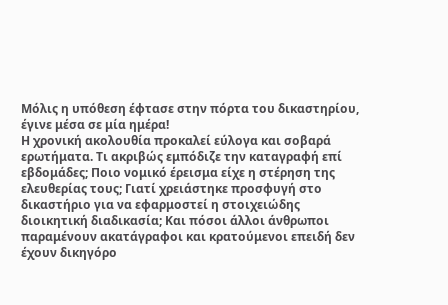Μόλις η υπόθεση έφτασε στην πόρτα του δικαστηρίου, έγινε μέσα σε μία ημέρα!
Η χρονική ακολουθία προκαλεί εύλογα και σοβαρά ερωτήματα. Τι ακριβώς εμπόδιζε την καταγραφή επί εβδομάδες; Ποιο νομικό έρεισμα είχε η στέρηση της ελευθερίας τους; Γιατί χρειάστηκε προσφυγή στο δικαστήριο για να εφαρμοστεί η στοιχειώδης διοικητική διαδικασία; Και πόσοι άλλοι άνθρωποι παραμένουν ακατάγραφοι και κρατούμενοι επειδή δεν έχουν δικηγόρο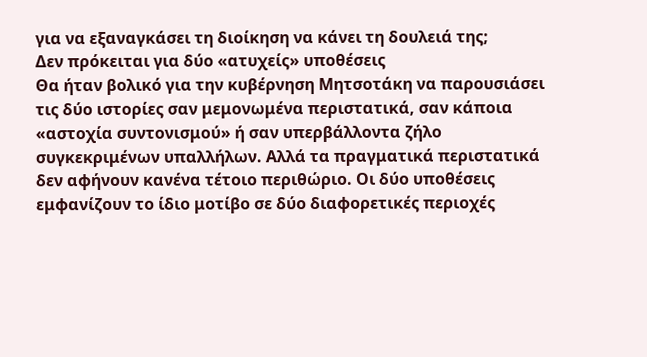για να εξαναγκάσει τη διοίκηση να κάνει τη δουλειά της;
Δεν πρόκειται για δύο «ατυχείς» υποθέσεις
Θα ήταν βολικό για την κυβέρνηση Μητσοτάκη να παρουσιάσει τις δύο ιστορίες σαν μεμονωμένα περιστατικά, σαν κάποια «αστοχία συντονισμού» ή σαν υπερβάλλοντα ζήλο συγκεκριμένων υπαλλήλων. Αλλά τα πραγματικά περιστατικά δεν αφήνουν κανένα τέτοιο περιθώριο. Οι δύο υποθέσεις εμφανίζουν το ίδιο μοτίβο σε δύο διαφορετικές περιοχές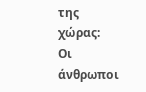της χώρας:
Οι άνθρωποι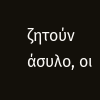ζητούν άσυλο, οι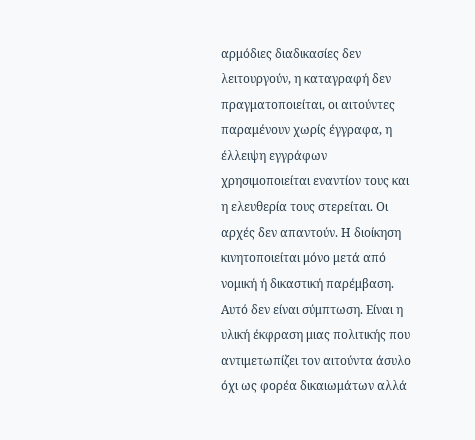αρμόδιες διαδικασίες δεν λειτουργούν, η καταγραφή δεν πραγματοποιείται, οι αιτούντες παραμένουν χωρίς έγγραφα, η έλλειψη εγγράφων χρησιμοποιείται εναντίον τους και η ελευθερία τους στερείται. Οι αρχές δεν απαντούν. Η διοίκηση κινητοποιείται μόνο μετά από νομική ή δικαστική παρέμβαση.
Αυτό δεν είναι σύμπτωση. Είναι η υλική έκφραση μιας πολιτικής που αντιμετωπίζει τον αιτούντα άσυλο όχι ως φορέα δικαιωμάτων αλλά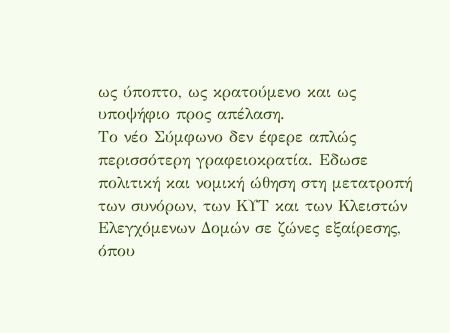ως ύποπτο, ως κρατούμενο και ως υποψήφιο προς απέλαση.
Το νέο Σύμφωνο δεν έφερε απλώς περισσότερη γραφειοκρατία. Eδωσε πολιτική και νομική ώθηση στη μετατροπή των συνόρων, των ΚΥΤ και των Κλειστών Ελεγχόμενων Δομών σε ζώνες εξαίρεσης, όπου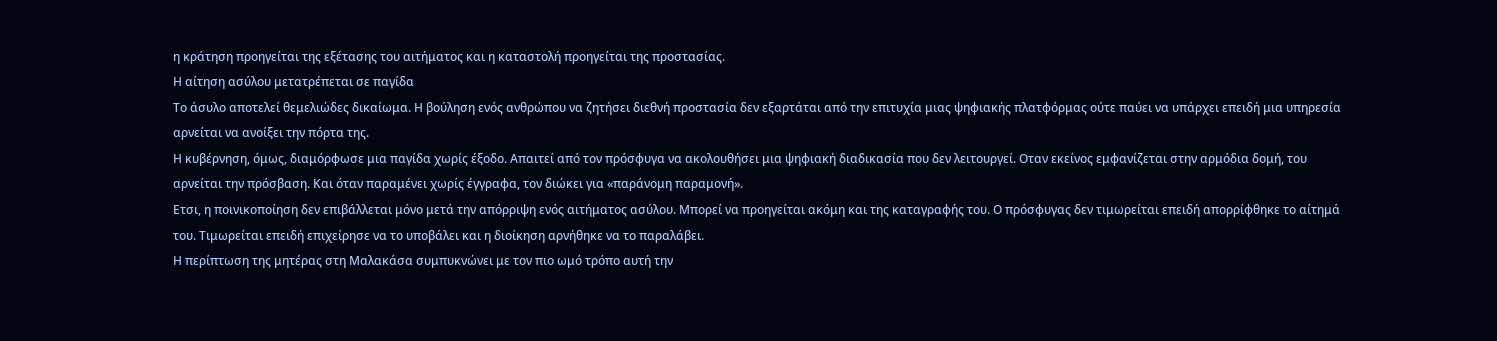η κράτηση προηγείται της εξέτασης του αιτήματος και η καταστολή προηγείται της προστασίας.
Η αίτηση ασύλου μετατρέπεται σε παγίδα
Το άσυλο αποτελεί θεμελιώδες δικαίωμα. Η βούληση ενός ανθρώπου να ζητήσει διεθνή προστασία δεν εξαρτάται από την επιτυχία μιας ψηφιακής πλατφόρμας ούτε παύει να υπάρχει επειδή μια υπηρεσία αρνείται να ανοίξει την πόρτα της.
Η κυβέρνηση, όμως, διαμόρφωσε μια παγίδα χωρίς έξοδο. Απαιτεί από τον πρόσφυγα να ακολουθήσει μια ψηφιακή διαδικασία που δεν λειτουργεί. Οταν εκείνος εμφανίζεται στην αρμόδια δομή, του αρνείται την πρόσβαση. Και όταν παραμένει χωρίς έγγραφα, τον διώκει για «παράνομη παραμονή».
Ετσι, η ποινικοποίηση δεν επιβάλλεται μόνο μετά την απόρριψη ενός αιτήματος ασύλου. Μπορεί να προηγείται ακόμη και της καταγραφής του. Ο πρόσφυγας δεν τιμωρείται επειδή απορρίφθηκε το αίτημά του. Τιμωρείται επειδή επιχείρησε να το υποβάλει και η διοίκηση αρνήθηκε να το παραλάβει.
Η περίπτωση της μητέρας στη Μαλακάσα συμπυκνώνει με τον πιο ωμό τρόπο αυτή την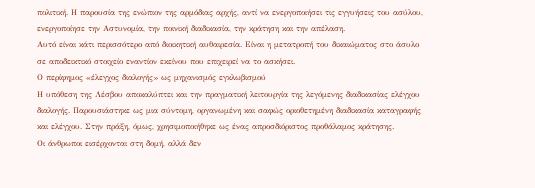πολιτική. Η παρουσία της ενώπιον της αρμόδιας αρχής, αντί να ενεργοποιήσει τις εγγυήσεις του ασύλου, ενεργοποίησε την Αστυνομία, την ποινική διαδικασία, την κράτηση και την απέλαση.
Αυτό είναι κάτι περισσότερο από διοικητική αυθαιρεσία. Είναι η μετατροπή του δικαιώματος στο άσυλο σε αποδεικτικό στοιχείο εναντίον εκείνου που επιχειρεί να το ασκήσει.
Ο περίφημος «έλεγχος διαλογής» ως μηχανισμός εγκλωβισμού
Η υπόθεση της Λέσβου αποκαλύπτει και την πραγματική λειτουργία της λεγόμενης διαδικασίας ελέγχου διαλογής. Παρουσιάστηκε ως μια σύντομη, οργανωμένη και σαφώς οριοθετημένη διαδικασία καταγραφής και ελέγχου. Στην πράξη, όμως, χρησιμοποιήθηκε ως ένας απροσδιόριστος προθάλαμος κράτησης.
Οι άνθρωποι εισέρχονται στη δομή, αλλά δεν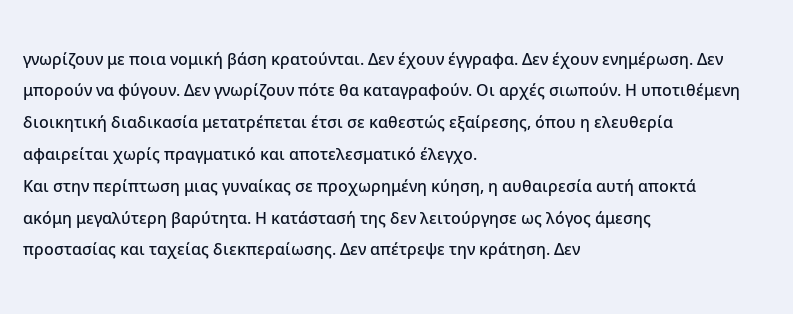γνωρίζουν με ποια νομική βάση κρατούνται. Δεν έχουν έγγραφα. Δεν έχουν ενημέρωση. Δεν μπορούν να φύγουν. Δεν γνωρίζουν πότε θα καταγραφούν. Οι αρχές σιωπούν. Η υποτιθέμενη διοικητική διαδικασία μετατρέπεται έτσι σε καθεστώς εξαίρεσης, όπου η ελευθερία αφαιρείται χωρίς πραγματικό και αποτελεσματικό έλεγχο.
Και στην περίπτωση μιας γυναίκας σε προχωρημένη κύηση, η αυθαιρεσία αυτή αποκτά ακόμη μεγαλύτερη βαρύτητα. Η κατάστασή της δεν λειτούργησε ως λόγος άμεσης προστασίας και ταχείας διεκπεραίωσης. Δεν απέτρεψε την κράτηση. Δεν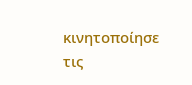κινητοποίησε τις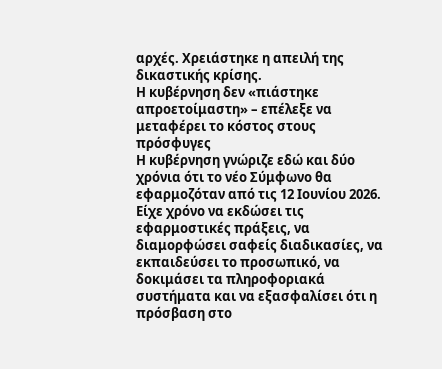αρχές. Χρειάστηκε η απειλή της δικαστικής κρίσης.
Η κυβέρνηση δεν «πιάστηκε απροετοίμαστη» – επέλεξε να μεταφέρει το κόστος στους πρόσφυγες
Η κυβέρνηση γνώριζε εδώ και δύο χρόνια ότι το νέο Σύμφωνο θα εφαρμοζόταν από τις 12 Ιουνίου 2026. Είχε χρόνο να εκδώσει τις εφαρμοστικές πράξεις, να διαμορφώσει σαφείς διαδικασίες, να εκπαιδεύσει το προσωπικό, να δοκιμάσει τα πληροφοριακά συστήματα και να εξασφαλίσει ότι η πρόσβαση στο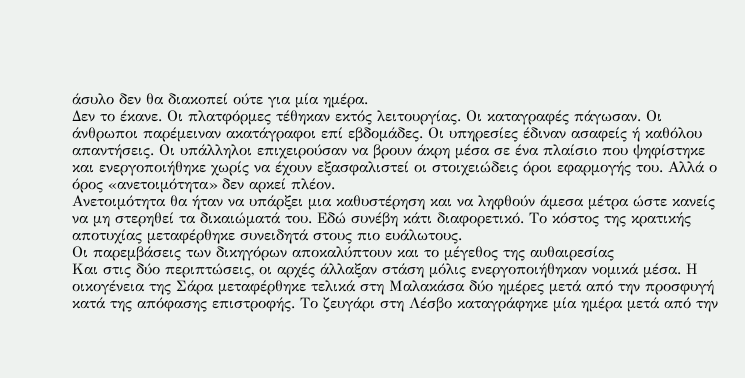άσυλο δεν θα διακοπεί ούτε για μία ημέρα.
Δεν το έκανε. Οι πλατφόρμες τέθηκαν εκτός λειτουργίας. Οι καταγραφές πάγωσαν. Οι άνθρωποι παρέμειναν ακατάγραφοι επί εβδομάδες. Οι υπηρεσίες έδιναν ασαφείς ή καθόλου απαντήσεις. Οι υπάλληλοι επιχειρούσαν να βρουν άκρη μέσα σε ένα πλαίσιο που ψηφίστηκε και ενεργοποιήθηκε χωρίς να έχουν εξασφαλιστεί οι στοιχειώδεις όροι εφαρμογής του. Αλλά ο όρος «ανετοιμότητα» δεν αρκεί πλέον.
Ανετοιμότητα θα ήταν να υπάρξει μια καθυστέρηση και να ληφθούν άμεσα μέτρα ώστε κανείς να μη στερηθεί τα δικαιώματά του. Εδώ συνέβη κάτι διαφορετικό. Το κόστος της κρατικής αποτυχίας μεταφέρθηκε συνειδητά στους πιο ευάλωτους.
Οι παρεμβάσεις των δικηγόρων αποκαλύπτουν και το μέγεθος της αυθαιρεσίας
Και στις δύο περιπτώσεις, οι αρχές άλλαξαν στάση μόλις ενεργοποιήθηκαν νομικά μέσα. Η οικογένεια της Σάρα μεταφέρθηκε τελικά στη Μαλακάσα δύο ημέρες μετά από την προσφυγή κατά της απόφασης επιστροφής. Το ζευγάρι στη Λέσβο καταγράφηκε μία ημέρα μετά από την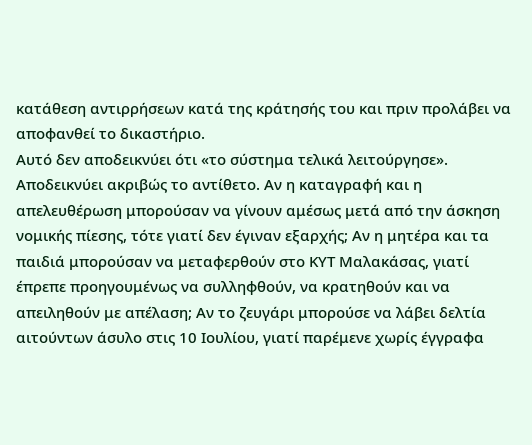κατάθεση αντιρρήσεων κατά της κράτησής του και πριν προλάβει να αποφανθεί το δικαστήριο.
Αυτό δεν αποδεικνύει ότι «το σύστημα τελικά λειτούργησε». Αποδεικνύει ακριβώς το αντίθετο. Αν η καταγραφή και η απελευθέρωση μπορούσαν να γίνουν αμέσως μετά από την άσκηση νομικής πίεσης, τότε γιατί δεν έγιναν εξαρχής; Αν η μητέρα και τα παιδιά μπορούσαν να μεταφερθούν στο ΚΥΤ Μαλακάσας, γιατί έπρεπε προηγουμένως να συλληφθούν, να κρατηθούν και να απειληθούν με απέλαση; Αν το ζευγάρι μπορούσε να λάβει δελτία αιτούντων άσυλο στις 10 Ιουλίου, γιατί παρέμενε χωρίς έγγραφα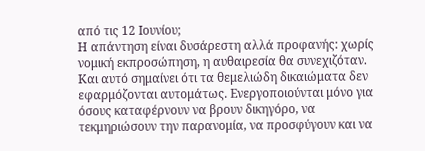από τις 12 Ιουνίου;
Η απάντηση είναι δυσάρεστη αλλά προφανής: χωρίς νομική εκπροσώπηση, η αυθαιρεσία θα συνεχιζόταν. Και αυτό σημαίνει ότι τα θεμελιώδη δικαιώματα δεν εφαρμόζονται αυτομάτως. Ενεργοποιούνται μόνο για όσους καταφέρνουν να βρουν δικηγόρο, να τεκμηριώσουν την παρανομία, να προσφύγουν και να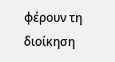φέρουν τη διοίκηση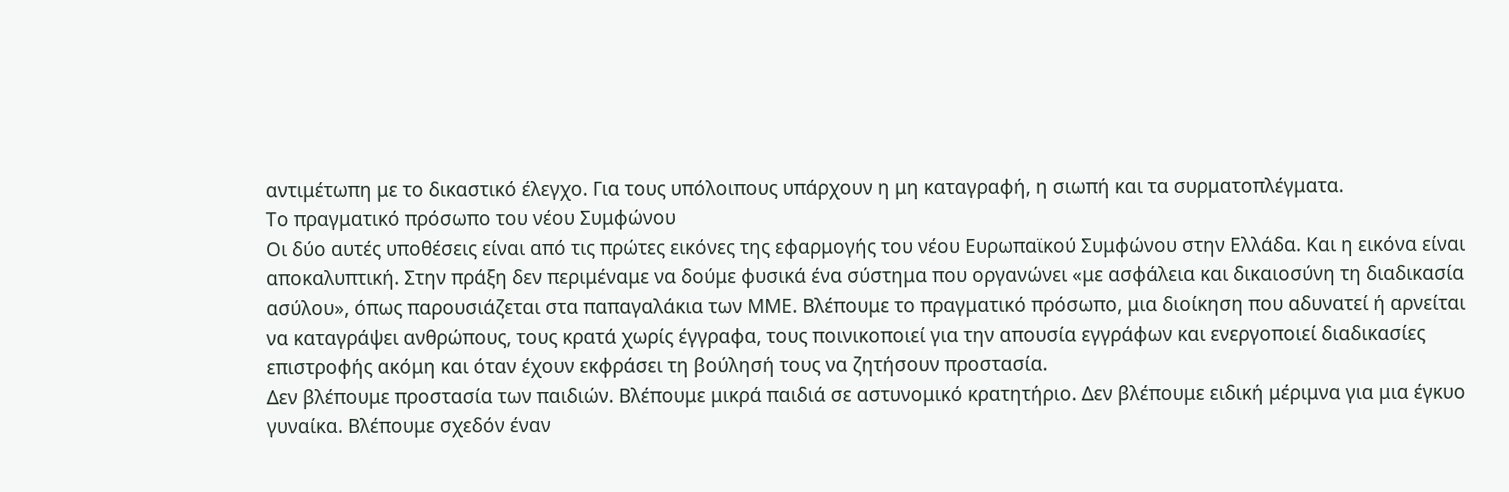αντιμέτωπη με το δικαστικό έλεγχο. Για τους υπόλοιπους υπάρχουν η μη καταγραφή, η σιωπή και τα συρματοπλέγματα.
Το πραγματικό πρόσωπο του νέου Συμφώνου
Οι δύο αυτές υποθέσεις είναι από τις πρώτες εικόνες της εφαρμογής του νέου Ευρωπαϊκού Συμφώνου στην Ελλάδα. Και η εικόνα είναι αποκαλυπτική. Στην πράξη δεν περιμέναμε να δούμε φυσικά ένα σύστημα που οργανώνει «με ασφάλεια και δικαιοσύνη τη διαδικασία ασύλου», όπως παρουσιάζεται στα παπαγαλάκια των ΜΜΕ. Βλέπουμε το πραγματικό πρόσωπο, μια διοίκηση που αδυνατεί ή αρνείται να καταγράψει ανθρώπους, τους κρατά χωρίς έγγραφα, τους ποινικοποιεί για την απουσία εγγράφων και ενεργοποιεί διαδικασίες επιστροφής ακόμη και όταν έχουν εκφράσει τη βούλησή τους να ζητήσουν προστασία.
Δεν βλέπουμε προστασία των παιδιών. Βλέπουμε μικρά παιδιά σε αστυνομικό κρατητήριο. Δεν βλέπουμε ειδική μέριμνα για μια έγκυο γυναίκα. Βλέπουμε σχεδόν έναν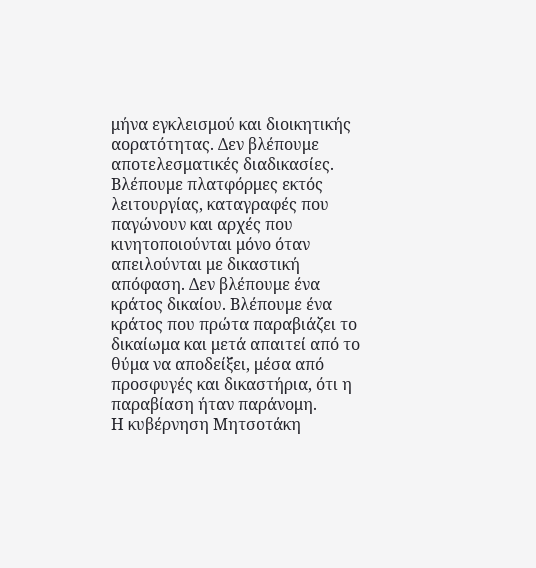μήνα εγκλεισμού και διοικητικής αορατότητας. Δεν βλέπουμε αποτελεσματικές διαδικασίες. Βλέπουμε πλατφόρμες εκτός λειτουργίας, καταγραφές που παγώνουν και αρχές που κινητοποιούνται μόνο όταν απειλούνται με δικαστική απόφαση. Δεν βλέπουμε ένα κράτος δικαίου. Βλέπουμε ένα κράτος που πρώτα παραβιάζει το δικαίωμα και μετά απαιτεί από το θύμα να αποδείξει, μέσα από προσφυγές και δικαστήρια, ότι η παραβίαση ήταν παράνομη.
Η κυβέρνηση Μητσοτάκη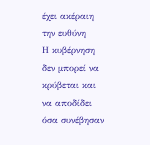έχει ακέραιη την ευθύνη
Η κυβέρνηση δεν μπορεί να κρύβεται και να αποδίδει όσα συνέβησαν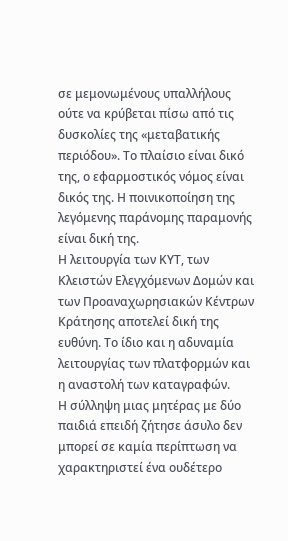σε μεμονωμένους υπαλλήλους ούτε να κρύβεται πίσω από τις δυσκολίες της «μεταβατικής περιόδου». Το πλαίσιο είναι δικό της, ο εφαρμοστικός νόμος είναι δικός της. Η ποινικοποίηση της λεγόμενης παράνομης παραμονής είναι δική της.
Η λειτουργία των ΚΥΤ, των Κλειστών Ελεγχόμενων Δομών και των Προαναχωρησιακών Κέντρων Κράτησης αποτελεί δική της ευθύνη. Το ίδιο και η αδυναμία λειτουργίας των πλατφορμών και η αναστολή των καταγραφών.
Η σύλληψη μιας μητέρας με δύο παιδιά επειδή ζήτησε άσυλο δεν μπορεί σε καμία περίπτωση να χαρακτηριστεί ένα ουδέτερο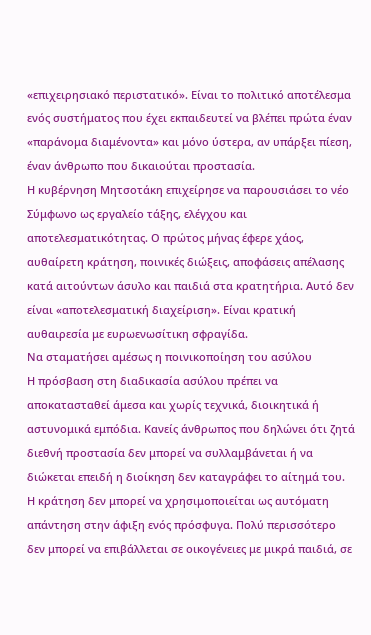«επιχειρησιακό περιστατικό». Είναι το πολιτικό αποτέλεσμα ενός συστήματος που έχει εκπαιδευτεί να βλέπει πρώτα έναν «παράνομα διαμένοντα» και μόνο ύστερα, αν υπάρξει πίεση, έναν άνθρωπο που δικαιούται προστασία.
Η κυβέρνηση Μητσοτάκη επιχείρησε να παρουσιάσει το νέο Σύμφωνο ως εργαλείο τάξης, ελέγχου και αποτελεσματικότητας. Ο πρώτος μήνας έφερε χάος, αυθαίρετη κράτηση, ποινικές διώξεις, αποφάσεις απέλασης κατά αιτούντων άσυλο και παιδιά στα κρατητήρια. Αυτό δεν είναι «αποτελεσματική διαχείριση». Είναι κρατική αυθαιρεσία με ευρωενωσίτικη σφραγίδα.
Να σταματήσει αμέσως η ποινικοποίηση του ασύλου
Η πρόσβαση στη διαδικασία ασύλου πρέπει να αποκατασταθεί άμεσα και χωρίς τεχνικά, διοικητικά ή αστυνομικά εμπόδια. Κανείς άνθρωπος που δηλώνει ότι ζητά διεθνή προστασία δεν μπορεί να συλλαμβάνεται ή να διώκεται επειδή η διοίκηση δεν καταγράφει το αίτημά του.
Η κράτηση δεν μπορεί να χρησιμοποιείται ως αυτόματη απάντηση στην άφιξη ενός πρόσφυγα. Πολύ περισσότερο δεν μπορεί να επιβάλλεται σε οικογένειες με μικρά παιδιά, σε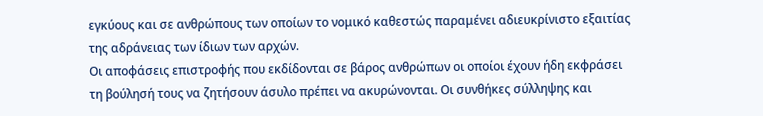εγκύους και σε ανθρώπους των οποίων το νομικό καθεστώς παραμένει αδιευκρίνιστο εξαιτίας της αδράνειας των ίδιων των αρχών.
Οι αποφάσεις επιστροφής που εκδίδονται σε βάρος ανθρώπων οι οποίοι έχουν ήδη εκφράσει τη βούλησή τους να ζητήσουν άσυλο πρέπει να ακυρώνονται. Οι συνθήκες σύλληψης και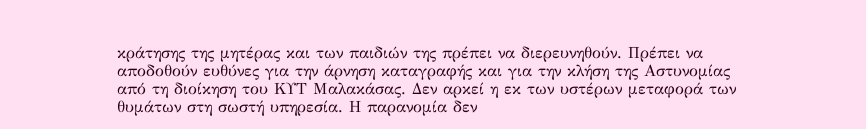κράτησης της μητέρας και των παιδιών της πρέπει να διερευνηθούν. Πρέπει να αποδοθούν ευθύνες για την άρνηση καταγραφής και για την κλήση της Αστυνομίας από τη διοίκηση του ΚΥΤ Μαλακάσας. Δεν αρκεί η εκ των υστέρων μεταφορά των θυμάτων στη σωστή υπηρεσία. Η παρανομία δεν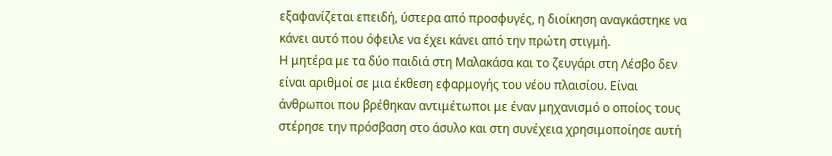εξαφανίζεται επειδή, ύστερα από προσφυγές, η διοίκηση αναγκάστηκε να κάνει αυτό που όφειλε να έχει κάνει από την πρώτη στιγμή.
Η μητέρα με τα δύο παιδιά στη Μαλακάσα και το ζευγάρι στη Λέσβο δεν είναι αριθμοί σε μια έκθεση εφαρμογής του νέου πλαισίου. Είναι άνθρωποι που βρέθηκαν αντιμέτωποι με έναν μηχανισμό ο οποίος τους στέρησε την πρόσβαση στο άσυλο και στη συνέχεια χρησιμοποίησε αυτή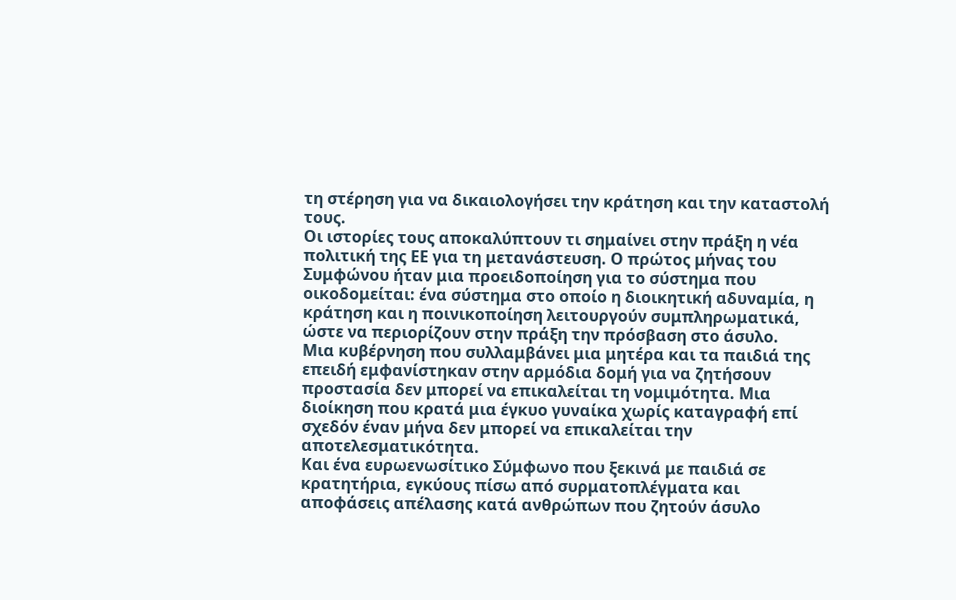τη στέρηση για να δικαιολογήσει την κράτηση και την καταστολή τους.
Οι ιστορίες τους αποκαλύπτουν τι σημαίνει στην πράξη η νέα πολιτική της ΕΕ για τη μετανάστευση. Ο πρώτος μήνας του Συμφώνου ήταν μια προειδοποίηση για το σύστημα που οικοδομείται: ένα σύστημα στο οποίο η διοικητική αδυναμία, η κράτηση και η ποινικοποίηση λειτουργούν συμπληρωματικά, ώστε να περιορίζουν στην πράξη την πρόσβαση στο άσυλο.
Μια κυβέρνηση που συλλαμβάνει μια μητέρα και τα παιδιά της επειδή εμφανίστηκαν στην αρμόδια δομή για να ζητήσουν προστασία δεν μπορεί να επικαλείται τη νομιμότητα. Μια διοίκηση που κρατά μια έγκυο γυναίκα χωρίς καταγραφή επί σχεδόν έναν μήνα δεν μπορεί να επικαλείται την αποτελεσματικότητα.
Και ένα ευρωενωσίτικο Σύμφωνο που ξεκινά με παιδιά σε κρατητήρια, εγκύους πίσω από συρματοπλέγματα και αποφάσεις απέλασης κατά ανθρώπων που ζητούν άσυλο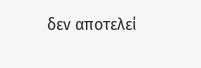δεν αποτελεί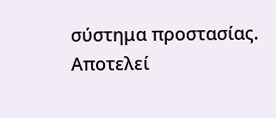σύστημα προστασίας. Αποτελεί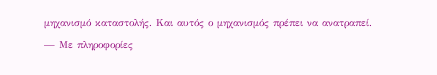μηχανισμό καταστολής. Και αυτός ο μηχανισμός πρέπει να ανατραπεί.
— Με πληροφορίες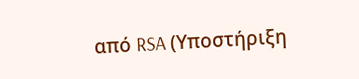από RSA (Υποστήριξη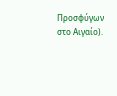Προσφύγων στο Αιγαίο).